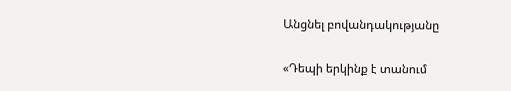Անցնել բովանդակությանը

«Դեպի երկինք է տանում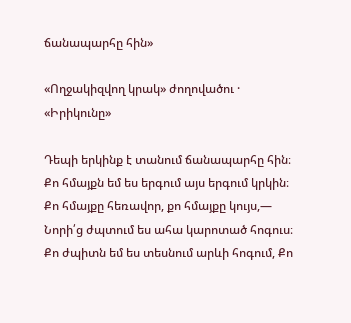ճանապարհը հին»

«Ողջակիզվող կրակ» ժողովածու · «Իրիկունը»

Դեպի երկինք է տանում ճանապարհը հին։ Քո հմայքն եմ ես երգում այս երգում կրկին։ Քո հմայքը հեռավոր, քո հմայքը կույս,— Նորի՛ց ժպտում ես ահա կարոտած հոգուս։ Քո ժպիտն եմ ես տեսնում արևի հոգում, Քո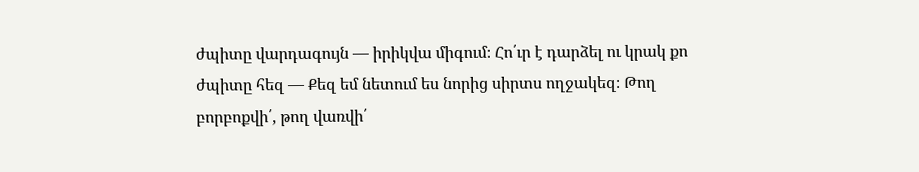ժպիտը վարդագույն — իրիկվա միգում։ Հո՛ւր է դարձել ու կրակ քո ժպիտը հեզ — Քեզ եմ նետում ես նորից սիրտս ողջակեզ։ Թող բորբոքվի՛, թող վառվի՛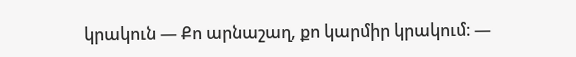կրակուն — Քո արնաշաղ, քո կարմիր կրակում։ —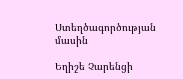Ստեղծագործության մասին

Եղիշե Չարենցի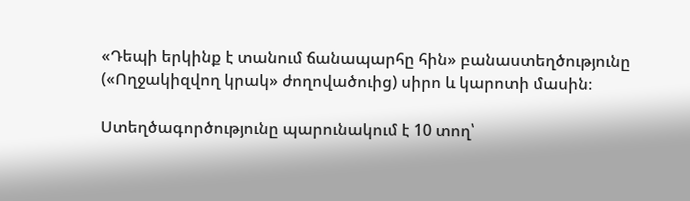«Դեպի երկինք է տանում ճանապարհը հին» բանաստեղծությունը («Ողջակիզվող կրակ» ժողովածուից) սիրո և կարոտի մասին։

Ստեղծագործությունը պարունակում է 10 տող՝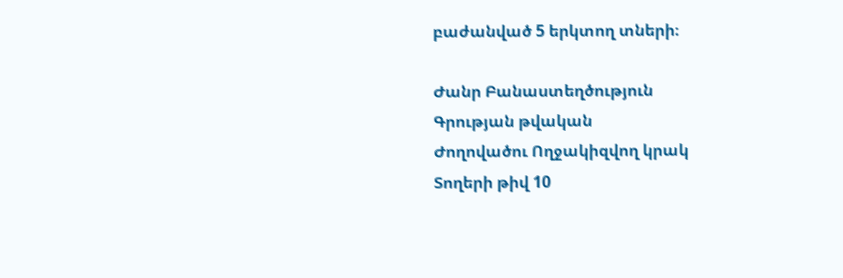բաժանված 5 երկտող տների։

Ժանր Բանաստեղծություն
Գրության թվական
Ժողովածու Ողջակիզվող կրակ
Տողերի թիվ 10